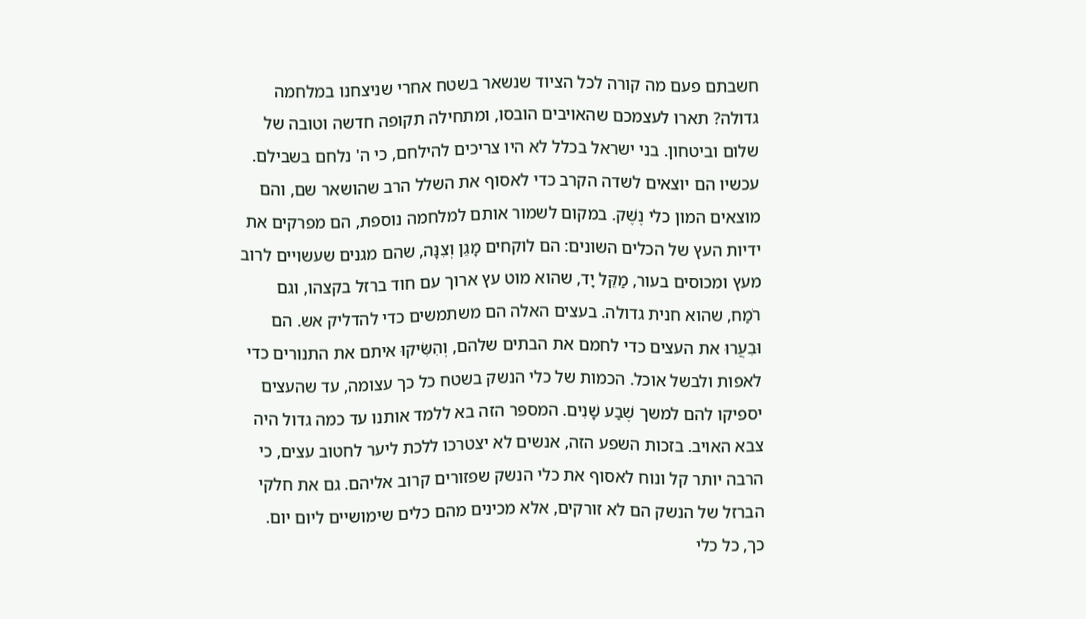חשבתם פעם מה קורה לכל הציוד שנשאר בשטח אחרי שניצחנו במלחמה גדולה? תארו לעצמכם שהאויבים הובסו, ומתחילה תקופה חדשה וטובה של שלום וביטחון. בני ישראל בכלל לא היו צריכים להילחם, כי ה' נלחם בשבילם. עכשיו הם יוצאים לשדה הקרב כדי לאסוף את השלל הרב שהושאר שם, והם מוצאים המון כלי נֶשֶׁק. במקום לשמור אותם למלחמה נוספת, הם מפרקים את ידיות העץ של הכלים השונים: הם לוקחים מָגֵן וְצִנָּה, שהם מגנים שעשויים לרוב מעץ ומכוסים בעור, מַקֵּל יָד, שהוא מוט עץ ארוך עם חוד ברזל בקצהו, וגם רֹמַח, שהוא חנית גדולה. בעצים האלה הם משתמשים כדי להדליק אש. הם וּבִעֲרוּ את העצים כדי לחמם את הבתים שלהם, וְהִשִּׂיקוּ איתם את התנורים כדי לאפות ולבשל אוכל. הכמות של כלי הנשק בשטח כל כך עצומה, עד שהעצים יספיקו להם למשך שֶׁבַע שָׁנִים. המספר הזה בא ללמד אותנו עד כמה גדול היה צבא האויב. בזכות השפע הזה, אנשים לא יצטרכו ללכת ליער לחטוב עצים, כי הרבה יותר קל ונוח לאסוף את כלי הנשק שפזורים קרוב אליהם. גם את חלקי הברזל של הנשק הם לא זורקים, אלא מכינים מהם כלים שימושיים ליום יום. כך, כל כלי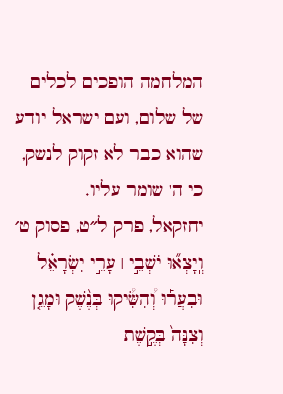המלחמה הופכים לכלים של שלום, ועם ישראל יודע שהוא כבר לא זקוק לנשק, כי ה' שומר עליו.
יחזקאל, פרק ל״ט, פסוק ט׳
וְֽיָצְא֞וּ יֹשְׁבֵ֣י ׀ עָרֵ֣י יִשְׂרָאֵ֗ל וּבִעֲר֡וּ וְ֠הִשִּׂ֠יקוּ בְּנֶ֨שֶׁק וּמָגֵ֤ן וְצִנָּה֙ בְּקֶ֣שֶׁת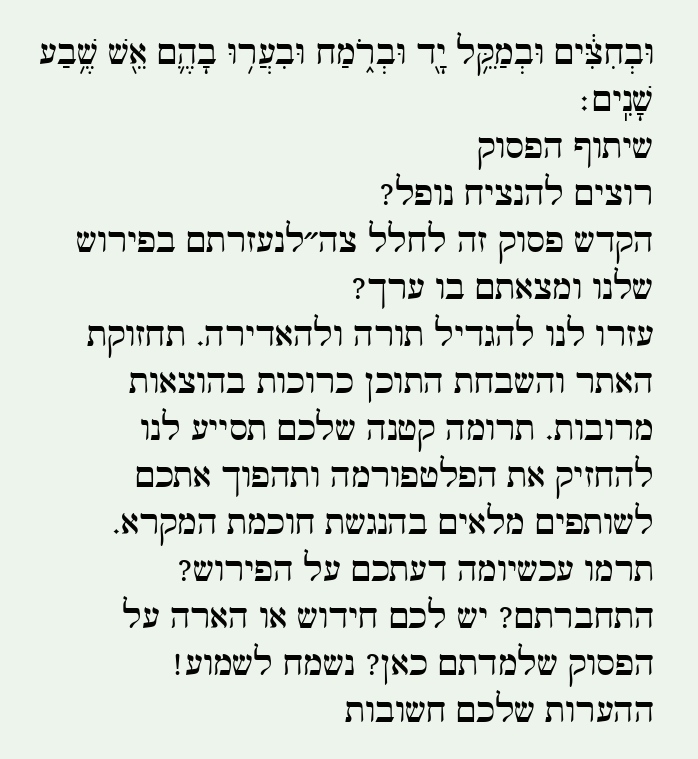וּבְחִצִּ֔ים וּבְמַקֵּ֥ל יָ֖ד וּבְרֹ֑מַח וּבִעֲר֥וּ בָהֶ֛ם אֵ֖שׁ שֶׁ֥בַע שָׁנִֽים׃
שיתוף הפסוק
רוצים להנציח נופל?
הקדש פסוק זה לחלל צה״לנעזרתם בפירוש שלנו ומצאתם בו ערך?
עזרו לנו להגדיל תורה ולהאדירה. תחזוקת האתר והשבחת התוכן כרוכות בהוצאות מרובות. תרומה קטנה שלכם תסייע לנו להחזיק את הפלטפורמה ותהפוך אתכם לשותפים מלאים בהנגשת חוכמת המקרא.
תרמו עכשיומה דעתכם על הפירוש?
התחברתם? יש לכם חידוש או הארה על הפסוק שלמדתם כאן? נשמח לשמוע!
ההערות שלכם חשובות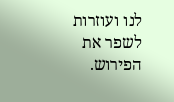לנו ועוזרות לשפר את הפירוש.